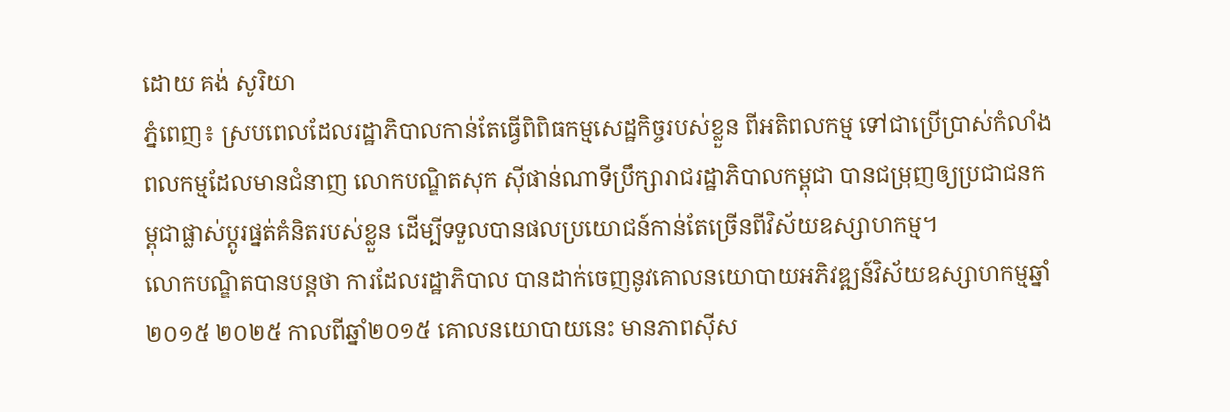ដោយ គង់ សូរិយា
ភ្នំពេញ៖ ស្របពេលដែលរដ្ឋាភិបាលកាន់តែធ្វើពិពិធកម្មសេដ្ឋកិច្ចរបស់ខ្លួន ពីអតិពលកម្ម ទៅជាប្រើប្រាស់កំលាំងពលកម្មដែលមានជំនាញ លោកបណ្ឌិតសុក ស៊ីផាន់ណាទីប្រឹក្សារាជរដ្ឋាភិបាលកម្ពុជា បានជម្រុញឲ្យប្រជាជនកម្ពុជាផ្លាស់ប្តូរផ្នត់គំនិតរបស់ខ្លួន ដើម្បីទទួលបានផលប្រយោជន៍កាន់តែច្រើនពីវិស័យឧស្សាហកម្ម។
លោកបណ្ឌិតបានបន្តថា ការដែលរដ្ឋាភិបាល បានដាក់ចេញនូវគោលនយោបាយអភិវឌ្ឍន៍វិស័យឧស្សាហកម្មឆ្នាំ២០១៥ ២០២៥ កាលពីឆ្នាំ២០១៥ គោលនយោបាយនេះ មានភាពស៊ីស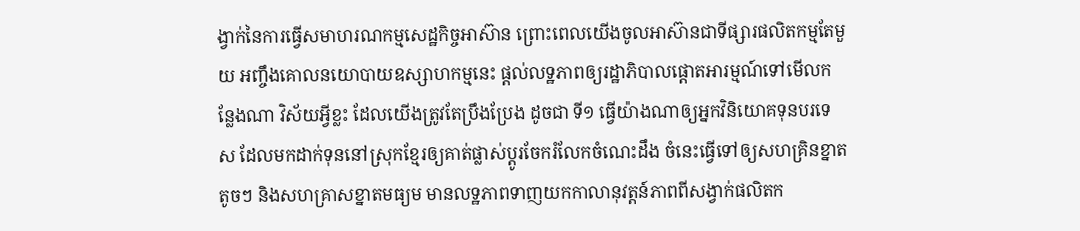ង្វាក់នៃការធ្វើសមាហរណកម្មសេដ្ឋកិច្ចអាស៊ាន ព្រោះពេលយើងចូលអាស៊ានជាទីផ្សារផលិតកម្មតែមួយ អញ្ចឹងគោលនយោបាយឧស្សាហកម្មនេះ ផ្តល់លទ្ឋភាពឲ្យរដ្ឋាភិបាលផ្តោតអារម្មណ៍ទៅមើលកន្លែងណា វិស័យអ្វីខ្លះ ដែលយើងត្រូវតែប្រឹងប្រែង ដូចជា ទី១ ធ្វើយ៉ាងណាឲ្យអ្នកវិនិយោគទុនបរទេស ដែលមកដាក់ទុននៅស្រុកខ្មែរឲ្យគាត់ផ្លាស់ប្តូរចែករំលែកចំណេះដឹង ចំនេះធ្វើទៅឲ្យសហគ្រិនខ្នាតតូចៗ និងសហគ្រាសខ្នាតមធ្យម មានលទ្ឋភាពទាញយកកាលានុវត្តន៍ភាពពីសង្វាក់ផលិតក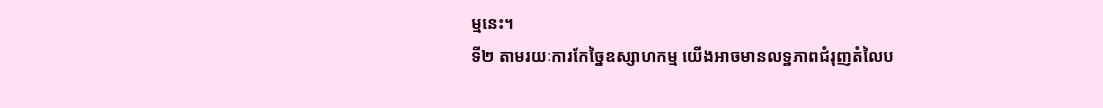ម្មនេះ។
ទី២ តាមរយៈការកែច្នៃឧស្សាហកម្ម យើងអាចមានលទ្ឋភាពជំរុញតំលៃប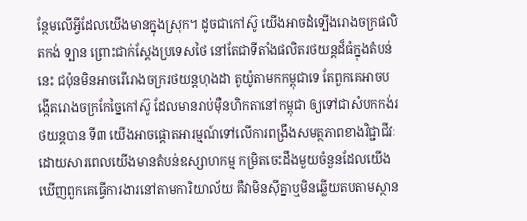ន្ថែមលើអ្វីដែលយើងមានក្នុងស្រុក។ ដូចជាកៅស៊ូ យើងអាចដំទ្បើងរោងចក្រផលិតកង់ ទ្បាន ព្រោះជាក់ស្តែងប្រទេសថៃ នៅតែជាទីតាំងផលិតរថយន្តដ៏ធំក្នុងតំបន់នេះ ជប៉ុនមិនអាចរើរោងចក្ររថយន្តហុងដា តូយ៉ូតាមកកម្ពុជាទេ តែពួកគេអាចបង្កើតរោងចក្រកែច្នៃកៅស៊ូ ដែលមានរាប់ម៉ឺនហិកតានៅកម្ពុជា ឲ្យទៅជាសំបកកង់រថយន្តបាន ទី៣ យើងអាចផ្តោតអារម្មណ៍ទៅលើការពង្រឹងសមត្ថភាពខាងវិជ្ជាជីវៈ ដោយសារពេលយើងមានតំបន់ឧស្សាហកម្ម កម្រិតចេះដឹងមួយចំនួនដែលយើងឃើញពួកគេធ្វើការងារនៅតាមការិយាល័យ គឺវាមិនស៊ីគ្នាឬមិនឆ្លើយតបតាមស្ថាន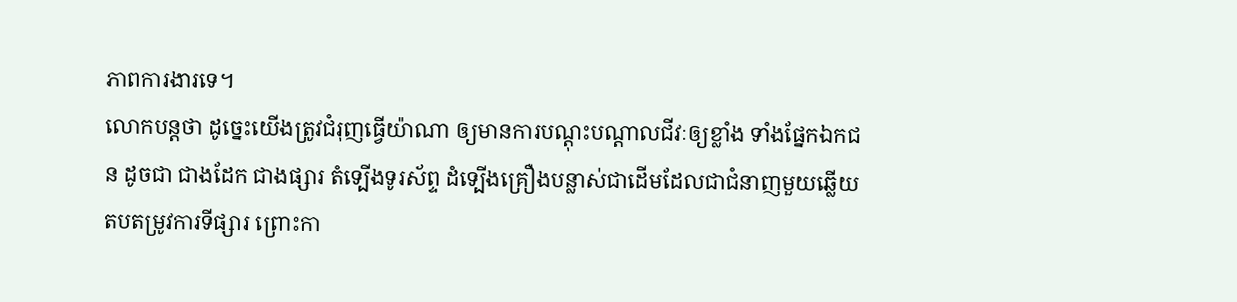ភាពការងារទេ។
លោកបន្តថា ដូច្នេះយើងត្រូវជំរុញធ្វើយ៉ាណា ឲ្យមានការបណ្តុះបណ្តាលជីវៈឲ្យខ្លាំង ទាំងផ្នែកឯកជន ដូចជា ជាងដែក ជាងផ្សារ តំទ្បើងទូរស័ព្ទ ដំទ្បើងគ្រឿងបន្លាស់ជាដើមដែលជាជំនាញមួយឆ្លើយតបតម្រូវការទីផ្សារ ព្រោះកា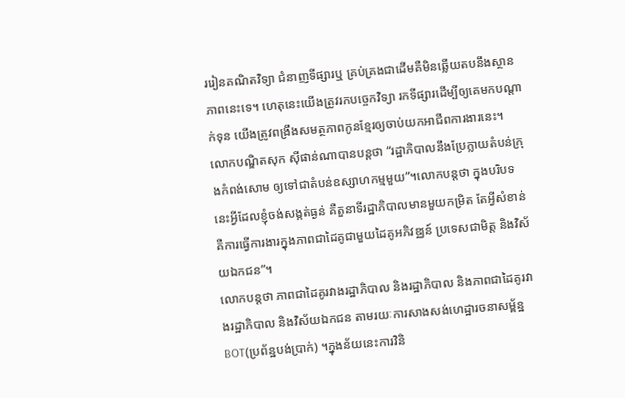ររៀនគណិតវិទ្យា ជំនាញទីផ្សារឬ គ្រប់គ្រងជាដើមគឺមិនឆ្លើយតបនឹងស្ថានភាពនេះទេ។ ហេតុនេះយើងត្រូវរកបច្ចេកវិទ្យា រកទីផ្សារដើម្បីឲ្យគេមកបណ្តាក់ទុន យើងត្រូវពង្រឹងសមត្ថភាពកូនខ្មែរឲ្យចាប់យកអាជីពការងារនេះ។
លោកបណ្ឌិតសុក ស៊ីផាន់ណាបានបន្តថា “រដ្ឋាភិបាលនឹងប្រែក្លាយតំបន់ក្រុងកំពង់សោម ឲ្យទៅជាតំបន់ឧស្សាហកម្មមួយ”។លោកបន្តថា ក្នុងបរិបទនេះអ្វីដែលខ្ញុំចង់សង្កត់ធ្ងន់ គឺតួនាទីរដ្ឋាភិបាលមានមួយកម្រិត តែអ្វីសំខាន់ គឺការធ្វើការងារក្នុងភាពជាដៃគូជាមួយដៃគូអភិវឌ្ឈន៍ ប្រទេសជាមិត្ត និងវិស័យឯកជន”។
លោកបន្តថា ភាពជាដៃគូរវាងរដ្ឋាភិបាល និងរដ្ឋាភិបាល និងភាពជាដៃគូរវាងរដ្ឋាភិបាល និងវិស័យឯកជន តាមរយៈការសាងសង់ហេដ្ឋារចនាសម្ព័ន្ឋ BOT(ប្រព័ន្ឋបង់ប្រាក់) ។ក្នុងន័យនេះការវិនិ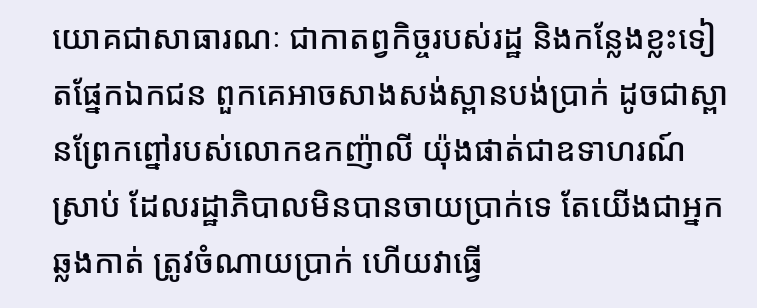យោគជាសាធារណៈ ជាកាតព្វកិច្ចរបស់រដ្ឋ និងកន្លែងខ្លះទៀតផ្នែកឯកជន ពួកគេអាចសាងសង់ស្ពានបង់ប្រាក់ ដូចជាស្ពានព្រែកព្នៅរបស់លោកឧកញ៉ាលី យ៉ុងផាត់ជាឧទាហរណ៍ស្រាប់ ដែលរដ្ឋាភិបាលមិនបានចាយប្រាក់ទេ តែយើងជាអ្នកឆ្លងកាត់ ត្រូវចំណាយប្រាក់ ហើយវាធ្វើ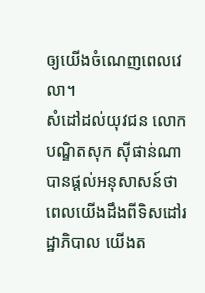ឲ្យយើងចំណេញពេលវេលា។
សំដៅដល់យុវជន លោកបណ្ឌិតសុក ស៊ីផាន់ណាបានផ្តល់អនុសាសន៍ថា ពេលយើងដឹងពីទិសដៅរដ្ឋាភិបាល យើងត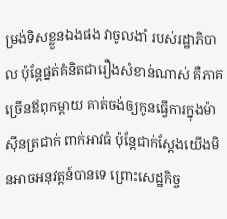ម្រង់ទិសខ្លួនឯងផង វាចូលងាំ របស់រដ្ឋាភិបាល ប៉ុន្តែផ្នត់គំនិតជារឿងសំខាន់ណាស់ គឺភាគច្រើនឪពុកម្តាយ គាត់ចង់ឲ្យកូនធ្វើការក្នុងម៉ាស៊ីនត្រជាក់ ពាក់អាវធំ ប៉ុន្តែជាក់ស្តែងយើងមិនអាចអនុវត្តន៍បានទេ ព្រោះសេដ្ឋកិច្ច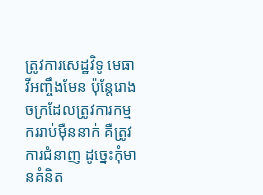ត្រូវការសេដ្ឋវិទូ មេធាវីអញ្ចឹងមែន ប៉ុន្តែរោងចក្រដែលត្រូវការកម្មកររាប់ម៉ឺននាក់ គឺត្រូវការជំនាញ ដូច្នេះកុំមានគំនិត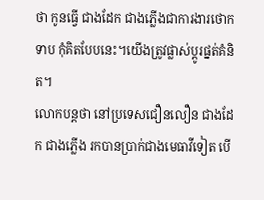ថា កូនធ្វើ ជាងដែក ជាងភ្លើងជាការងារថោកទាប កុំគិតបែបនេះ។យើងត្រូវផ្លាស់ប្តូរផ្នត់គំនិត។
លោកបន្តថា នៅប្រទេសជឿនលឿន ជាងដែក ជាងភ្លើង រកបានប្រាក់ជាងមេធាវីទៀត បើ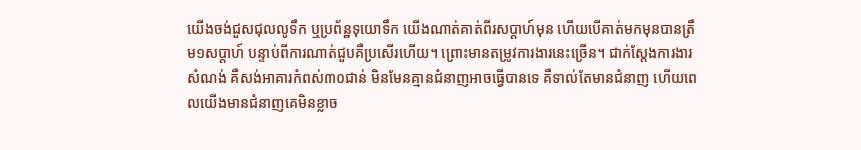យើងចង់ជួសជុលលូទឹក ឬប្រព័ន្ឋទុយោទឹក យើងណាត់គាត់ពីរសប្តាហ៍មុន ហើយបើគាត់មកមុនបានត្រឹម១សប្តាហ៍ បន្ទាប់ពីការណាត់ជួបគឺប្រសើរហើយ។ ព្រោះមានតម្រូវការងារនេះច្រើន។ ជាក់ស្តែងការងារសំណង់ គឺសង់អាគារកំពស់៣០ជាន់ មិនមែនគ្មានជំនាញអាចធ្វើបានទេ គឺទាល់តែមានជំនាញ ហើយពេលយើងមានជំនាញគេមិនខ្លាច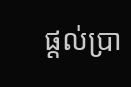ផ្តល់ប្រា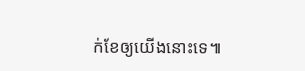ក់ខែឲ្យយើងនោះទេ៕